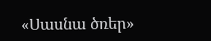«Սասնա ծռեր»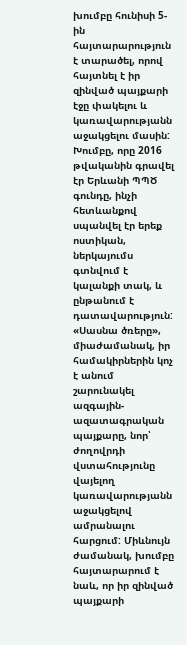խումբը հունիսի 5-ին հայտարարություն է տարածել, որով հայտնել է իր զինված պայքարի էջը փակելու և կառավարությանն աջակցելու մասին: Խումբը, որը 2016 թվականին գրավել էր Երևանի ՊՊԾ գունդը, ինչի հետևանքով սպանվել էր երեք ոստիկան, ներկայումս գտնվում է կալանքի տակ, և ընթանում է դատավարություն: «Սասնա ծռերը», միաժամանակ, իր համակիրներին կոչ է անում շարունակել ազգային-ազատագրական պայքարը, նոր՝ ժողովրդի վստահությունը վայելող կառավարությանն աջակցելով ամրանալու հարցում: Միևնույն ժամանակ, խումբը հայտարարում է նաև, որ իր զինված պայքարի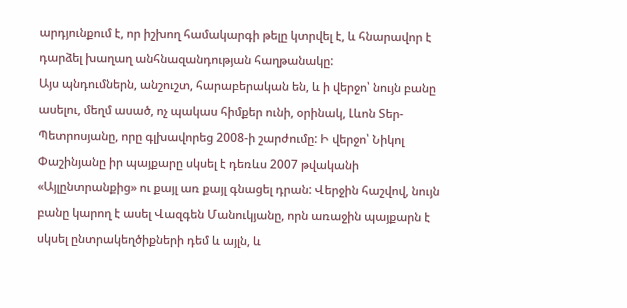արդյունքում է, որ իշխող համակարգի թելը կտրվել է, և հնարավոր է դարձել խաղաղ անհնազանդության հաղթանակը:
Այս պնդումներն, անշուշտ, հարաբերական են, և ի վերջո՝ նույն բանը ասելու, մեղմ ասած, ոչ պակաս հիմքեր ունի, օրինակ, Լևոն Տեր-Պետրոսյանը, որը գլխավորեց 2008-ի շարժումը: Ի վերջո՝ Նիկոլ Փաշինյանը իր պայքարը սկսել է դեռևս 2007 թվականի «Այլընտրանքից» ու քայլ առ քայլ գնացել դրան: Վերջին հաշվով, նույն բանը կարող է ասել Վազգեն Մանուկյանը, որն առաջին պայքարն է սկսել ընտրակեղծիքների դեմ և այլն, և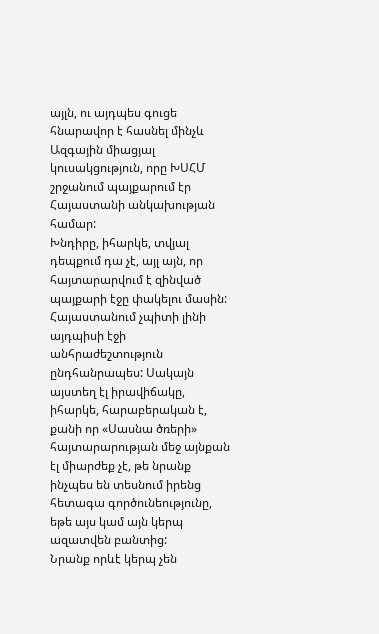այլն, ու այդպես գուցե հնարավոր է հասնել մինչև Ազգային միացյալ կուսակցություն, որը ԽՍՀՄ շրջանում պայքարում էր Հայաստանի անկախության համար:
Խնդիրը, իհարկե, տվյալ դեպքում դա չէ, այլ այն, որ հայտարարվում է զինված պայքարի էջը փակելու մասին: Հայաստանում չպիտի լինի այդպիսի էջի անհրաժեշտություն ընդհանրապես: Սակայն այստեղ էլ իրավիճակը, իհարկե, հարաբերական է, քանի որ «Սասնա ծռերի» հայտարարության մեջ այնքան էլ միարժեք չէ, թե նրանք ինչպես են տեսնում իրենց հետագա գործունեությունը, եթե այս կամ այն կերպ ազատվեն բանտից:
Նրանք որևէ կերպ չեն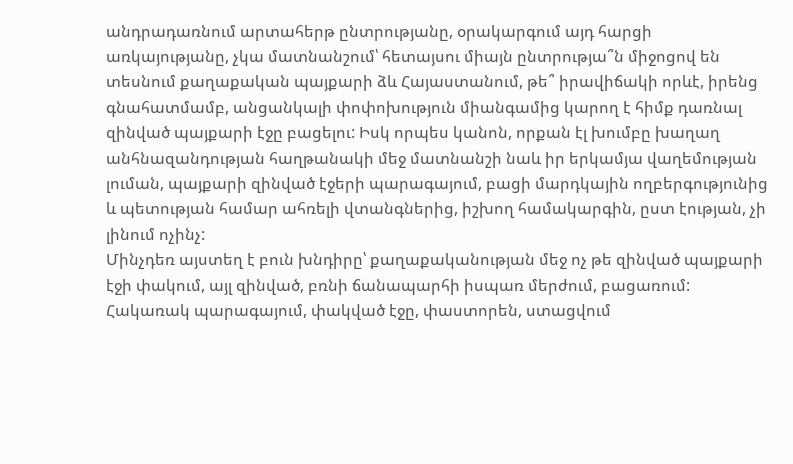անդրադառնում արտահերթ ընտրությանը, օրակարգում այդ հարցի առկայությանը, չկա մատնանշում՝ հետայսու միայն ընտրությա՞ն միջոցով են տեսնում քաղաքական պայքարի ձև Հայաստանում, թե՞ իրավիճակի որևէ, իրենց գնահատմամբ, անցանկալի փոփոխություն միանգամից կարող է հիմք դառնալ զինված պայքարի էջը բացելու: Իսկ որպես կանոն, որքան էլ խումբը խաղաղ անհնազանդության հաղթանակի մեջ մատնանշի նաև իր երկամյա վաղեմության լուման, պայքարի զինված էջերի պարագայում, բացի մարդկային ողբերգությունից և պետության համար ահռելի վտանգներից, իշխող համակարգին, ըստ էության, չի լինում ոչինչ:
Մինչդեռ այստեղ է բուն խնդիրը՝ քաղաքականության մեջ ոչ թե զինված պայքարի էջի փակում, այլ զինված, բռնի ճանապարհի իսպառ մերժում, բացառում: Հակառակ պարագայում, փակված էջը, փաստորեն, ստացվում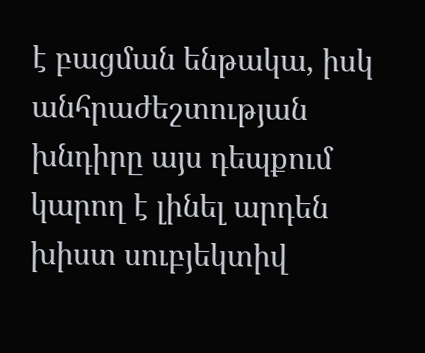է բացման ենթակա, իսկ անհրաժեշտության խնդիրը այս դեպքում կարող է լինել արդեն խիստ սուբյեկտիվ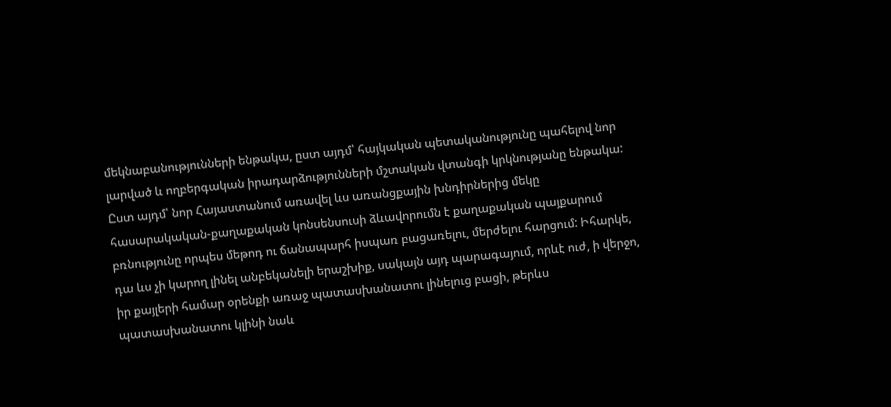մեկնաբանությունների ենթակա, ըստ այդմ՝ հայկական պետականությունը պահելով նոր լարված և ողբերգական իրադարձությունների մշտական վտանգի կրկնությանը ենթակա:
Ըստ այդմ՝ նոր Հայաստանում առավել ևս առանցքային խնդիրներից մեկը հասարակական-քաղաքական կոնսենսուսի ձևավորումն է քաղաքական պայքարում բռնությունը որպես մեթոդ ու ճանապարհ իսպառ բացառելու, մերժելու հարցում: Իհարկե, դա ևս չի կարող լինել անբեկանելի երաշխիք, սակայն այդ պարագայում, որևէ ուժ, ի վերջո, իր քայլերի համար օրենքի առաջ պատասխանատու լինելուց բացի, թերևս պատասխանատու կլինի նաև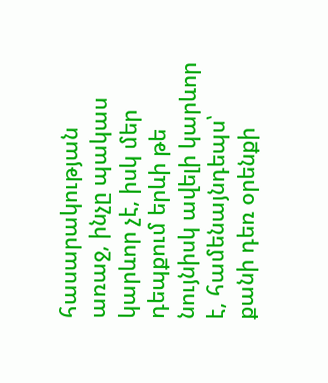հասարակության առաջ, ինչը պակաս կարևոր չէ, իսկ մեր դեպքում երևի թե նույնիսկ ավելի կարևոր է, համենայնդեպս՝ քանի դեռ օրենքի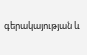գերակայության և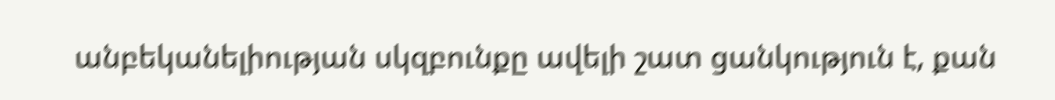անբեկանելիության սկզբունքը ավելի շատ ցանկություն է, քան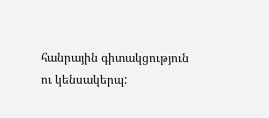հանրային գիտակցություն ու կենսակերպ: